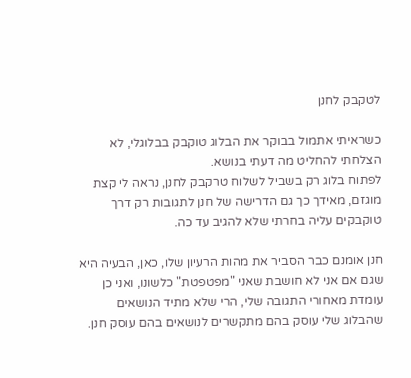לטקבק לחנן

כשראיתי אתמול בבוקר את הבלוג טוקבק בבלוגלי, לא הצלחתי להחליט מה דעתי בנושא.
לפתוח בלוג רק בשביל לשלוח טרקבק לחנן, נראה לי קצת מוגזם, מאידך כך גם הדרישה של חנן לתגובות רק דרך טוקבקים עליה בחרתי שלא להגיב עד כה.

חנן אומנם כבר הסביר את מהות הרעיון שלו, כאן, הבעיה היא שגם אם אני לא חושבת שאני "מפטפטת" כלשונו, ואני כן עומדת מאחורי התגובה שלי, הרי שלא מתיד הנושאים שהבלוג שלי עוסק בהם מתקשרים לנושאים בהם עוסק חנן.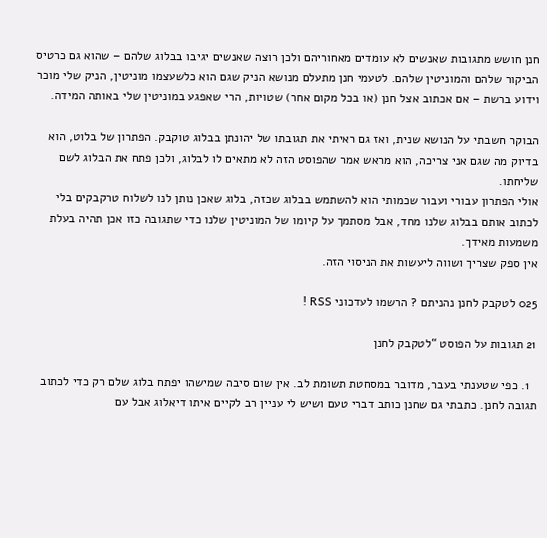חנן חושש מתגובות שאנשים לא עומדים מאחוריהם ולכן רוצה שאנשים יגיבו בבלוג שלהם – שהוא גם כרטיס הביקור שלהם והמוניטין שלהם. לטעמי חנן מתעלם מנושא הניק שגם הוא כלשעצמו מוניטין, הניק שלי מוכר וידוע ברשת – אם אכתוב אצל חנן (או בכל מקום אחר) שטויות, הרי שאפגע במוניטין שלי באותה המידה.

הבוקר חשבתי על הנושא שנית, ואז גם ראיתי את תגובתו של יהונתן בבלוג טוקבק. הפתרון של בלוט, הוא בדיוק מה שגם אני צריכה, הוא מראש אמר שהפוסט הזה לא מתאים לו לבלוג, ולכן פתח את הבלוג לשם שליחתו.
אולי הפתרון עבורי ועבור שכמותי הוא להשתמש בבלוג שכזה, בלוג שאכן נותן לנו לשלוח טרקבקים בלי לכתוב אותם בבלוג שלנו מחד, אבל מסתמך על קיומו של המוניטין שלנו כדי שתגובה כזו אכן תהיה בעלת משמעות מאידך.
אין ספק שצריך ושווה ליעשות את הניסוי הזה.

025 לטקבק לחנן נהניתם ? הרשמו לעדכוני RSS !

21 תגובות על הפוסט “לטקבק לחנן

  1. כפי שטענתי בעבר, מדובר במסחטת תשומת לב. אין שום סיבה שמישהו יפתח בלוג שלם רק כדי לכתוב תגובה לחנן. כתבתי גם שחנן כותב דברי טעם ושיש לי עניין רב לקיים איתו דיאלוג אבל עם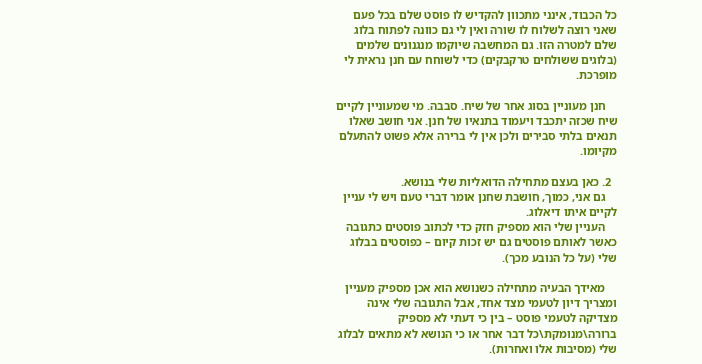כל הכבוד, אינני מתכוון להקדיש לו פוסט שלם בכל פעם שאני רוצה לשלוח לו שורה ואין לי גם כוונה לפתוח בלוג שלם למטרה הזו. גם המחשבה שיוקמו מנגנונים שלמים (בלוגים ששולחים טרקבקים) כדי לשוחח עם חנן נראית לי מופרכת.

    חנן מעוניין בסוג אחר של שיח. סבבה. מי שמעוניין לקיים שיח שכזה יתכבד ויעמוד בתנאיו של חנן. אני חושב שאלו תנאים בלתי סבירים ולכן אין לי ברירה אלא פשוט להתעלם מקיומו.

  2. כאן בעצם מתחילה הדואליות שלי בנושא.
    גם אני, כמוך, חושבת שחנן אומר דברי טעם ויש לי עניין לקיים איתו דיאלוג.
    העניין שלי הוא מספיק חזק כדי לכתוב פוסטים כתגובה כאשר לאותם פוסטים גם יש זכות קיום – כפוסטים בבלוג שלי (על כל הנובע מכך).

    מאידך הבעיה מתחילה כשנושא הוא אכן מספיק מעניין ומצריך דיון לטעמי מצד אחד, אבל התגובה שלי אינה מצדיקה לטעמי פוסט – בין כי דעתי לא מספיק ברורה\מנומקת\כל דבר אחר או כי הנושא לא מתאים לבלוג שלי (מסיבות אלו ואחרות).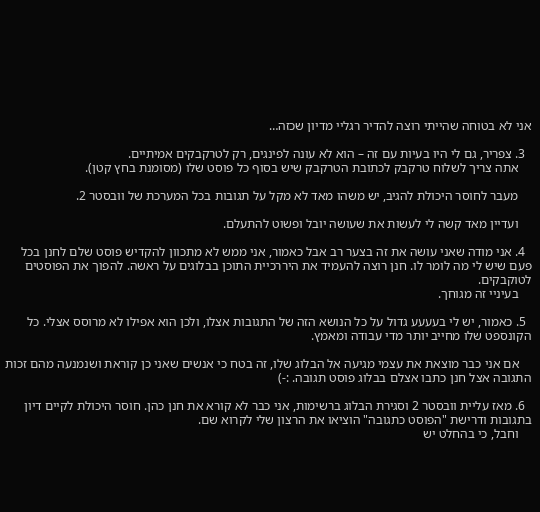אני לא בטוחה שהייתי רוצה להדיר רגליי מדיון שכזה…

  3. צפריר, גם לי היו בעיות עם זה – הוא לא עונה לפינגים, רק לטרקבקים אמיתיים.
    אתה צריך לשלוח טרקבק לכתובת הטרקבק שיש בסוף כל פוסט שלו (מסומנת בחץ קטן).

    מעבר לחוסר היכולת להגיב, יש משהו מאד לא מקל על תגובות בכל המערכת של וובסטר 2.

    ועדיין מאד קשה לי לעשות את שעושה יובל ופשוט להתעלם.

  4. אני מודה שאני עושה את זה בצער רב אבל כאמור, אני ממש לא מתכוון להקדיש פוסט שלם לחנן בכל פעם שיש לי מה לומר לו. חנן רוצה להעמיד את היררכיית התוכן בבלוגים על ראשה. להפוך את הפוסטים לטוקבקים.
    בעיניי זה מגוחך.

  5. כאמור, יש לי בעעעע גדול על כל הנושא הזה של התגובות אצלו, ולכן הוא אפילו לא מרוסס אצלי. כל הקונספט שלו מחייב יותר מדי עבודה ומאמץ.

    אם אני כבר מוצאת את עצמי מגיעה אל הבלוג שלו, זה בטח כי אנשים שאני כן קוראת ושנמנעה מהם זכות התגובה אצל חנן כתבו אצלם בבלוג פוסט תגובה. :-)

  6. מאז עליית וובסטר 2 וסגירת הבלוג ברשימות, אני כבר לא קורא את חנן כהן. חוסר היכולת לקיים דיון בתגובות ודרישת "הפוסט כתגובה" הוציאו את הרצון שלי לקרוא שם.
    וחבל, כי בהחלט יש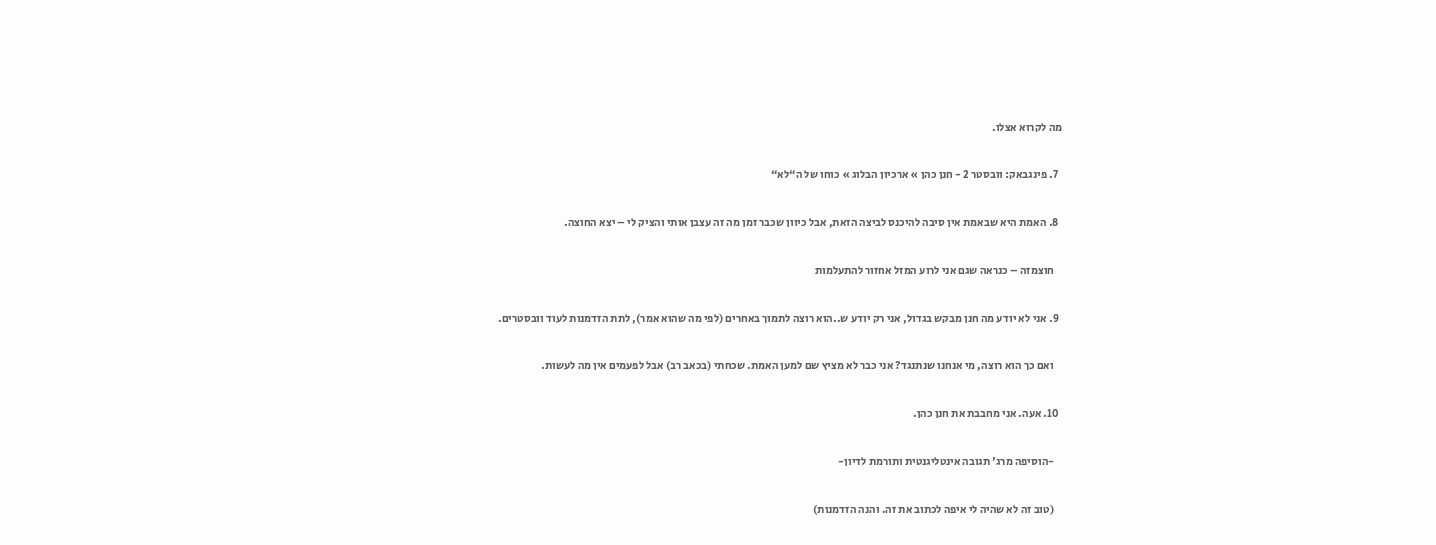מה לקרוא אצלו.

  7. פינגבאק: וובסטר 2 - חנן כהן » ארכיון הבלוג » כוחו של ה“לא“

  8. האמת היא שבאמת אין סיבה להיכנס לביצה הזאת, אבל כיוון שכבר זמן מה זה עצבן אותי והציק לי – יצא החוצה.

    חוצמזה – כנראה שגם אני לרוע המזל אחזור להתעלמות

  9. אני לא יודע מה חנן מבקש בגדול, אני רק יודע ש..הוא רוצה לתמוך באחרים (לפי מה שהוא אמר), לתת הזדמנות לעוד וובסטרים.

    ואם כך הוא רוצה, מי אנחנו שנתנגד? אני כבר לא מציץ שם למען האמת. שכחתי (בכאב רב) אבל לפעמים אין מה לעשות.

  10. אעה. אני מחבבת את חנן כהן.

    -הוסיפה מרג' תגובה אינטליגנטית ותורמת לדיון-

    (טוב זה לא שהיה לי איפה לכתוב את זה. והנה הזדמנות)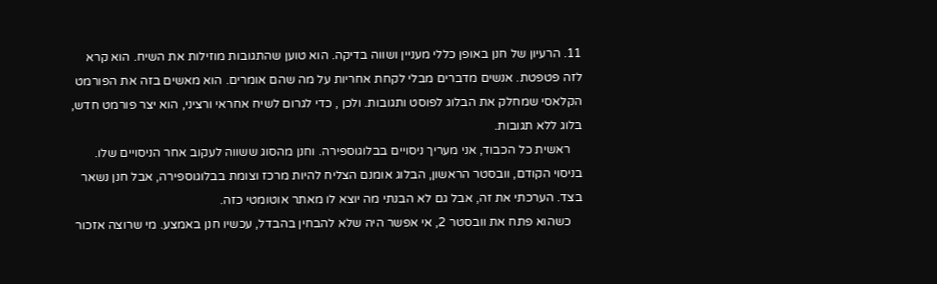11. הרעיון של חנן באופן כללי מעניין ושווה בדיקה. הוא טוען שהתגובות מוזילות את השיח. הוא קרא לזה פטפטת. אנשים מדברים מבלי לקחת אחריות על מה שהם אומרים. הוא מאשים בזה את הפורמט הקלאסי שמחלק את הבלוג לפוסט ותגובות. ולכן , כדי לגרום לשיח אחראי ורציני, הוא יצר פורמט חדש, בלוג ללא תגובות.
    ראשית כל הכבוד, אני מעריך ניסויים בבלוגוספירה. וחנן מהסוג ששווה לעקוב אחר הניסויים שלו. בניסוי הקודם, וובסטר הראשון, הבלוג אומנם הצליח להיות מרכז וצומת בבלוגוספירה, אבל חנן נשאר בצד. הערכתי את זה, אבל גם לא הבנתי מה יוצא לו מאתר אוטומטי כזה.
    כשהוא פתח את וובסטר 2, אי אפשר היה שלא להבחין בהבדל, עכשיו חנן באמצע. מי שרוצה אזכור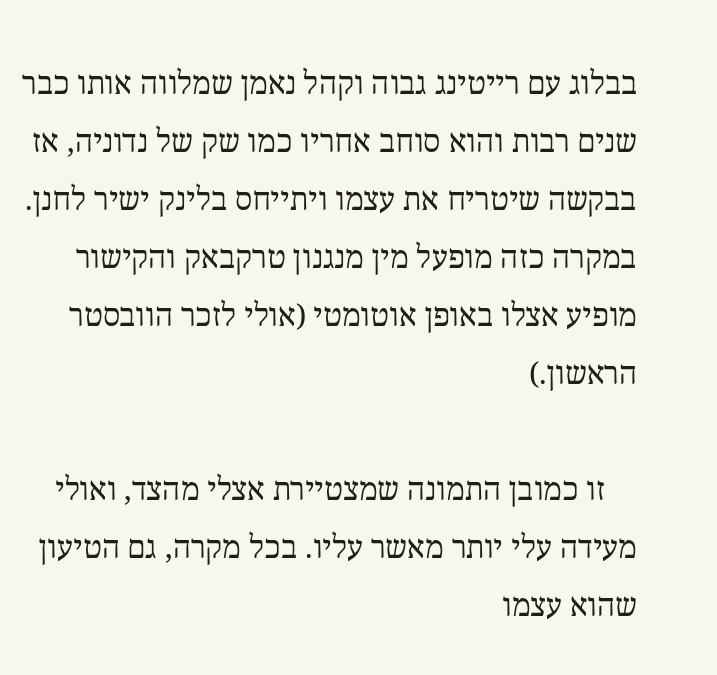בבלוג עם רייטינג גבוה וקהל נאמן שמלווה אותו כבר שנים רבות והוא סוחב אחריו כמו שק של נדוניה, אז בבקשה שיטריח את עצמו ויתייחס בלינק ישיר לחנן. במקרה כזה מופעל מין מנגנון טרקבאק והקישור מופיע אצלו באופן אוטומטי (אולי לזכר הוובסטר הראשון.)

    זו כמובן התמונה שמצטיירת אצלי מהצד, ואולי מעידה עלי יותר מאשר עליו. בכל מקרה, גם הטיעון שהוא עצמו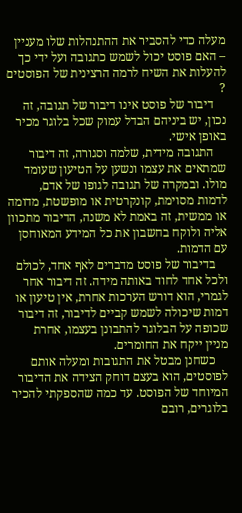מעלה כדי להסביר את ההתנהלות שלו מעניין – האם פוסט יכול לשמש כתגובה ועל ידי כך להעלות את השיח לרמה הרצינית של הפוסטים ?
    דיבור של פוסט אינו דיבור של תגובה, זה נכון, יש ביניהם הבדל עמוק שכל בלוגר מכיר באופן אישי.
    התגובה מידית, שלמה וסגורה, זה דיבור שמתאים את עצמו ונשען על הטיעון שעומד מולו. ובמקרה של תגובה לגופו של אדם, לדמות מסוימת, קונקרטית או מופשטת, מדומה או ממשית, זה באמת לא משנה, הדיבור מתכוון אליה ולוקח בחשבון את כל המידע המאוחסן עם הדמות.
    בדיבור של פוסט מדברים לאף אחד, לכולם ולכל אחד לחוד באותה מידה. זה דיבור אחר לגמרי, הוא דורש הערכות אחרת, אין טיעון או דמות שיכולה לשמש קביים לדיבור, זה דיבור שכופה על הבלוגר להתבונן בעצמו, אחרת מניין ייקח את החומרים.
    כשחנן מבטל את התגובות ומעלה אותם לפוסטים, הוא בעצם דוחק הצידה את הדיבור המיוחד של הפוסט. עד כמה שהספקתי להכיר בלוגרים, רובם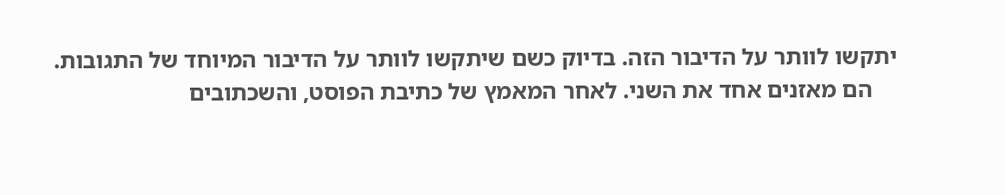יתקשו לוותר על הדיבור הזה. בדיוק כשם שיתקשו לוותר על הדיבור המיוחד של התגובות.
    הם מאזנים אחד את השני. לאחר המאמץ של כתיבת הפוסט, והשכתובים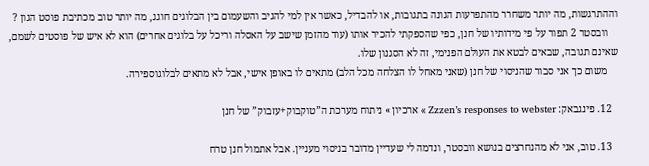וההתרגשות, מה יותר משחרר מהתפרעות הגונה בתגובות, או להבדיל, כאשר אין למי להגיב והשעמום בין הבלוגים חוגג, מה יותר טוב מכתיבת פוסט הגון ?
    וובסטר 2 תפור על פי מידותיו של חנן, כפי שהספקתי להכיר אותו (עוד מהזמן שישב על האסלה וריכל על בלוגים אחרים) הוא לא איש של פוסטים לשמם, שאינם תגובה, שבאים לבטא את העולם הפנימי, זה לא הסגנון שלו.
    משום כך אני סבור שהניסוי של חנן (שאני מאחל לו הצלחה מכל הלב) מתאים לו באופן אישי, אבל לא מתאים לבלוגוספירה.

  12. פינגבאק: Zzzen’s responses to webster » ארכיון » ניתוח מערכת ה”טוקבוק+עזבוק” של חנן

  13. טוב, אני לא מהנחרצים בנושא וובסטר, ונדמה לי שעדיין מדובר בניסוי מעניין. אבל אתמול חנן טרח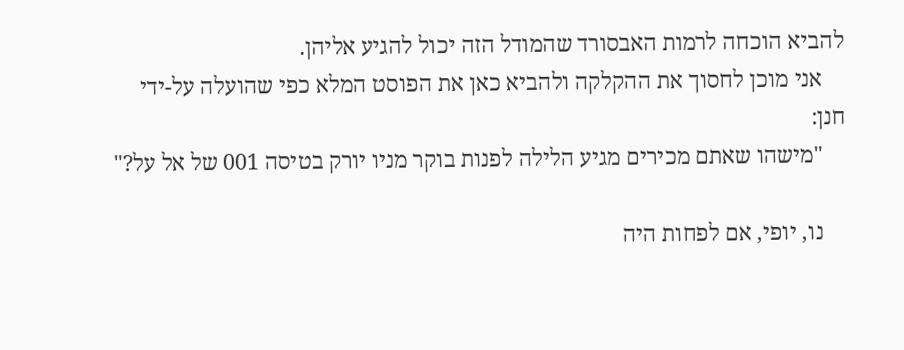להביא הוכחה לרמות האבסורד שהמודל הזה יכול להגיע אליהן.
    אני מוכן לחסוך את ההקלקה ולהביא כאן את הפוסט המלא כפי שהועלה על-ידי חנן:
    "מישהו שאתם מכירים מגיע הלילה לפנות בוקר מניו יורק בטיסה 001 של אל על?"

    נו, יופי, אם לפחות היה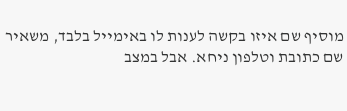מוסיף שם איזו בקשה לענות לו באימייל בלבד, משאיר שם כתובת וטלפון ניחא. אבל במצב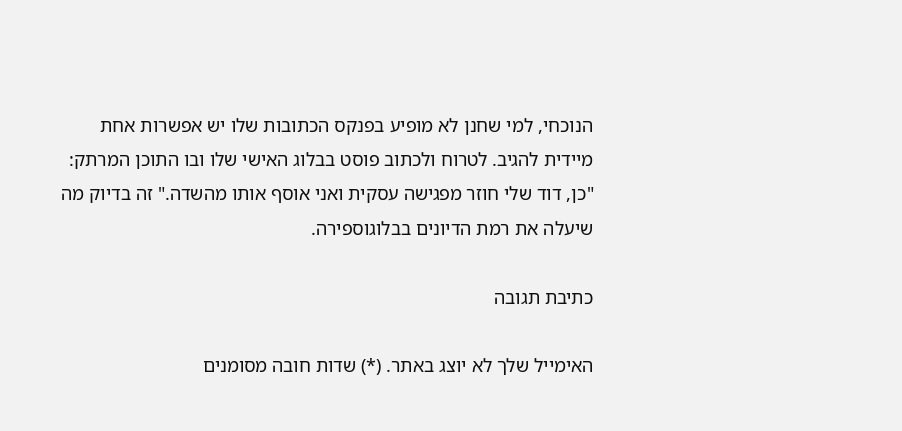הנוכחי, למי שחנן לא מופיע בפנקס הכתובות שלו יש אפשרות אחת מיידית להגיב. לטרוח ולכתוב פוסט בבלוג האישי שלו ובו התוכן המרתק: "כן, דוד שלי חוזר מפגישה עסקית ואני אוסף אותו מהשדה." זה בדיוק מה שיעלה את רמת הדיונים בבלוגוספירה.

כתיבת תגובה

האימייל שלך לא יוצג באתר. (*) שדות חובה מסומנים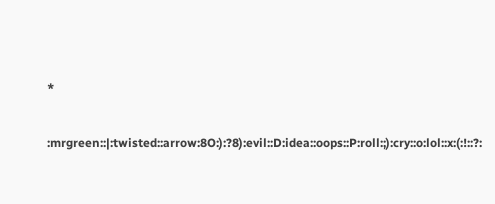*


:mrgreen::|:twisted::arrow:8O:):?8):evil::D:idea::oops::P:roll:;):cry::o:lol::x:(:!::?: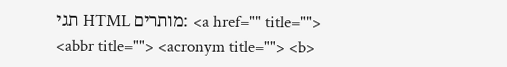תגי HTML מותרים: <a href="" title=""> <abbr title=""> <acronym title=""> <b>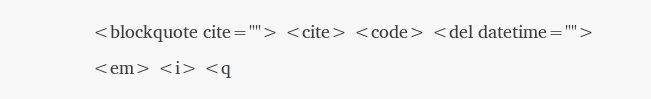<blockquote cite=""> <cite> <code> <del datetime=""> <em> <i> <q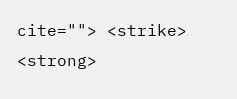cite=""> <strike> <strong>